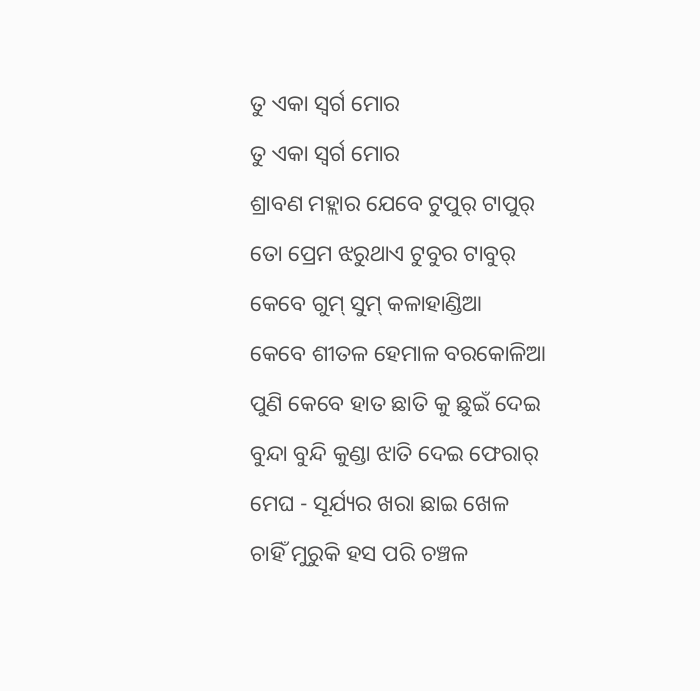ତୁ ଏକା ସ୍ବର୍ଗ ମୋର
ତୁ ଏକା ସ୍ବର୍ଗ ମୋର
ଶ୍ରାବଣ ମହ୍ଲାର ଯେବେ ଟୁପୁର୍ ଟାପୁର୍
ତୋ ପ୍ରେମ ଝରୁଥାଏ ଟୁବୁର ଟାବୁର୍
କେବେ ଗୁମ୍ ସୁମ୍ କଳାହାଣ୍ଡିଆ
କେବେ ଶୀତଳ ହେମାଳ ବରକୋଳିଆ
ପୁଣି କେବେ ହାତ ଛାତି କୁ ଛୁଇଁ ଦେଇ
ବୁନ୍ଦା ବୁନ୍ଦି କୁଣ୍ଡା ଝାତି ଦେଇ ଫେରାର୍
ମେଘ - ସୂର୍ଯ୍ୟର ଖରା ଛାଇ ଖେଳ
ଚାହିଁ ମୁରୁକି ହସ ପରି ଚଞ୍ଚଳ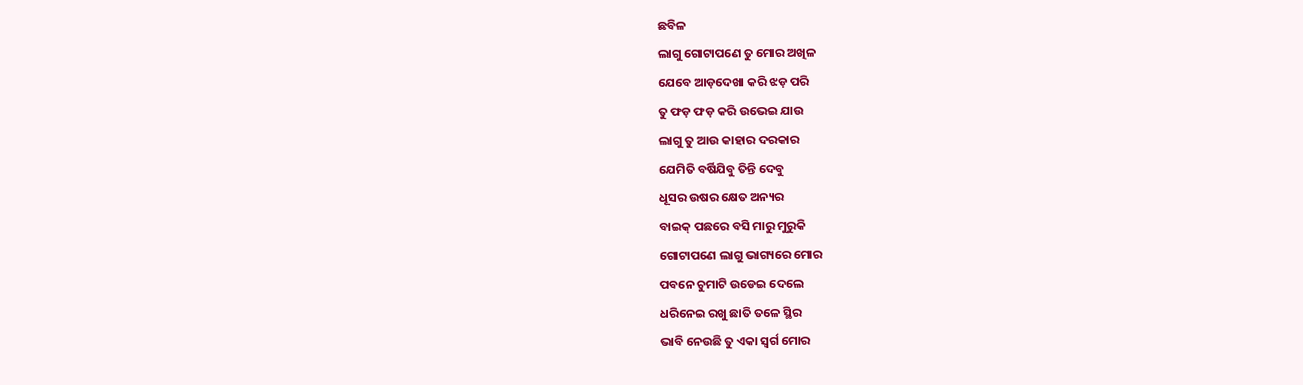ଛବିଳ
ଲାଗୁ ଗୋଟାପଣେ ତୁ ମୋର ଅଖିଳ
ଯେବେ ଆଡ଼ଦେଖା କରି ଝଡ଼ ପରି
ତୁ ଫଡ଼ ଫଡ଼ କରି ଉଭେଇ ଯାଉ
ଲାଗୁ ତୁ ଆଉ କାହାର ଦରକାର
ଯେମିତି ବର୍ଷିଯିବୁ ତିନ୍ତି ଦେବୁ
ଧୂସର ଉଷର କ୍ଷେତ ଅନ୍ୟର
ବାଇକ୍ ପଛରେ ବସି ମାରୁ ମୁରୁକି
ଗୋଟାପଣେ ଲାଗୁ ଭାଗ୍ୟରେ ମୋର
ପବନେ ଚୁମାଟି ଉଡେଇ ଦେଲେ
ଧରିନେଇ ରଖୁ ଛାତି ତଳେ ସ୍ଥିର
ଭାବି ନେଉଛି ତୁ ଏକା ସ୍ଵର୍ଗ ମୋର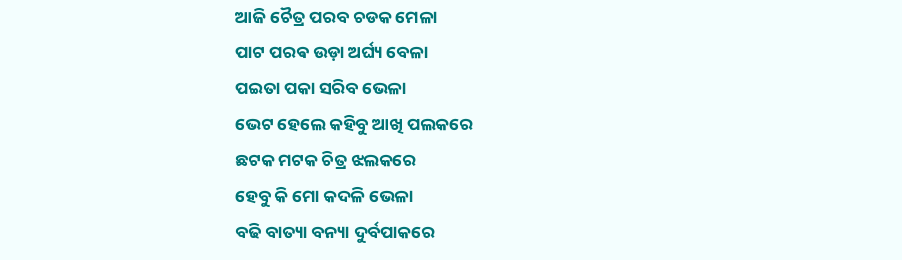ଆଜି ଚୈତ୍ର ପରବ ଚଡକ ମେଳା
ପାଟ ପରଵ ଉଡ଼ା ଅର୍ଘ୍ୟ ବେଳା
ପଇତା ପକା ସରିବ ଭେଳା
ଭେଟ ହେଲେ କହିବୁ ଆଖି ପଲକରେ
ଛଟକ ମଟକ ଚିତ୍ର ଝଲକରେ
ହେବୁ କି ମୋ କଦଳି ଭେଳା
ବଢି ବାତ୍ୟା ବନ୍ୟା ଦୁର୍ବପାକରେ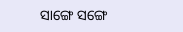ସାଙ୍ଗେ ସଙ୍ଗେ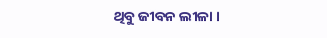ଥିବୁ ଜୀବନ ଲୀଳା ।